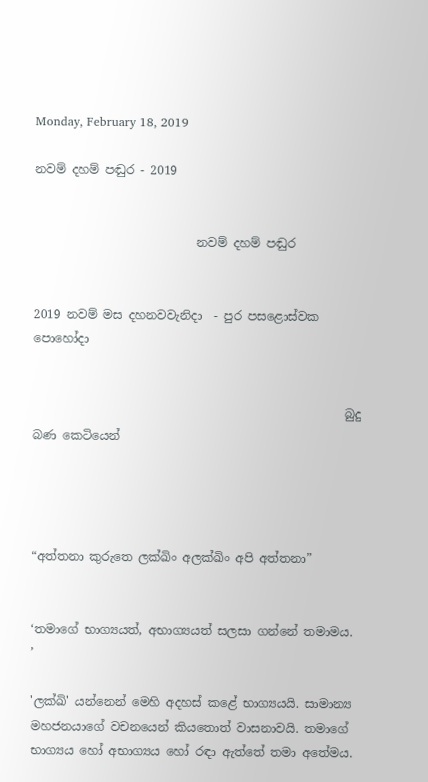Monday, February 18, 2019

නවම් දහම් පඬුර - 2019


                           නවම් දහම් පඬුර


2019 නවම් මස දහනවවැනිදා  - පුර පසළොස්වක පොහෝදා


                                                    බුදු බණ කෙටියෙන්




“අත්තනා කුරුතෙ ලක්ඛිං අලක්ඛිං අපි අත්තනා”


‘තමාගේ භාග්‍යයත්, අභාග්‍යයත් සලසා ගන්නේ තමාමය.
’

'ලක්ඛි' යන්නෙන් මෙහි අදහස් කළේ භාග්‍යයයි. සාමාන්‍ය මහජනයාගේ වචනයෙන් කියතොත් වාසනාවයි. තමාගේ භාග්‍යය හෝ අභාග්‍යය හෝ රඳා ඇත්තේ තමා අතේමය.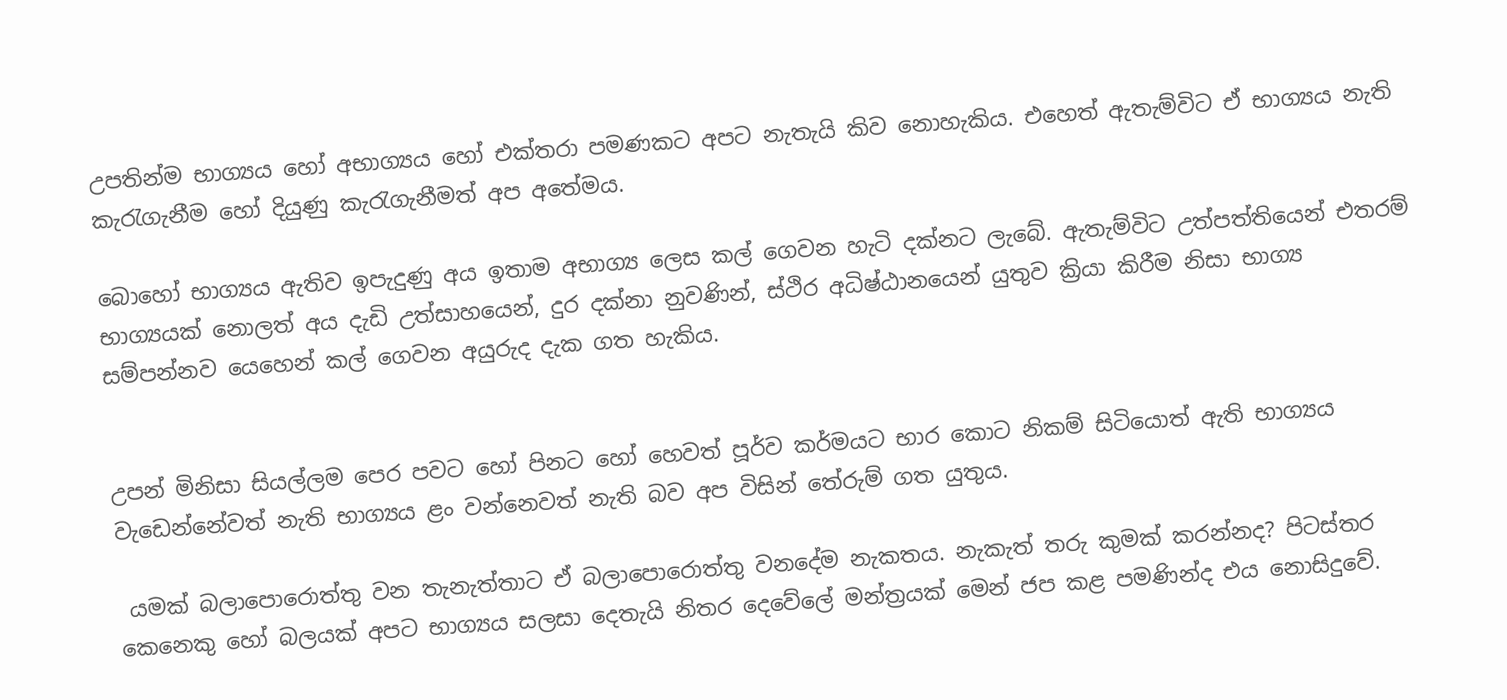උපතින්ම භාග්‍යය හෝ අභාග්‍යය හෝ එක්තරා පමණකට අපට නැතැයි කිව නොහැකිය. එහෙත් ඇතැම්විට ඒ භාග්‍යය නැති කැරැගැනීම හෝ දියුණු කැරැගැනීමත් අප අතේමය.

බොහෝ භාග්‍යය ඇතිව ඉපැදුණු අය ඉතාම අභාග්‍ය ලෙස කල් ගෙවන හැටි දක්නට ලැබේ. ඇතැම්විට උත්පත්තියෙන් එතරම් භාග්‍යයක් නොලත් අය දැඩි උත්සාහයෙන්, දුර දක්නා නුවණින්, ස්ථිර අධිෂ්ඨානයෙන් යුතුව ක්‍රියා කිරීම නිසා භාග්‍ය සම්පන්නව යෙහෙන් කල් ගෙවන අයුරුද දැක ගත හැකිය.


උපන් මිනිසා සියල්ලම පෙර පවට හෝ පිනට හෝ හෙවත් පූර්ව කර්මයට භාර කොට නිකම් සිටියොත් ඇති භාග්‍යය වැඩෙන්නේවත් නැති භාග්‍යය ළං වන්නෙවත් නැති බව අප විසින් තේරුම් ගත යුතුය.

 යමක් බලාපොරොත්තු වන තැනැත්තාට ඒ බලාපොරොත්තු වනදේම නැකතය. නැකැත් තරු කුමක් කරන්නද? පිටස්තර කෙනෙකු හෝ බලයක් අපට භාග්‍යය සලසා දෙතැයි නිතර දෙවේලේ මන්ත්‍රයක් මෙන් ජප කළ පමණින්ද එය නොසිදුවේ.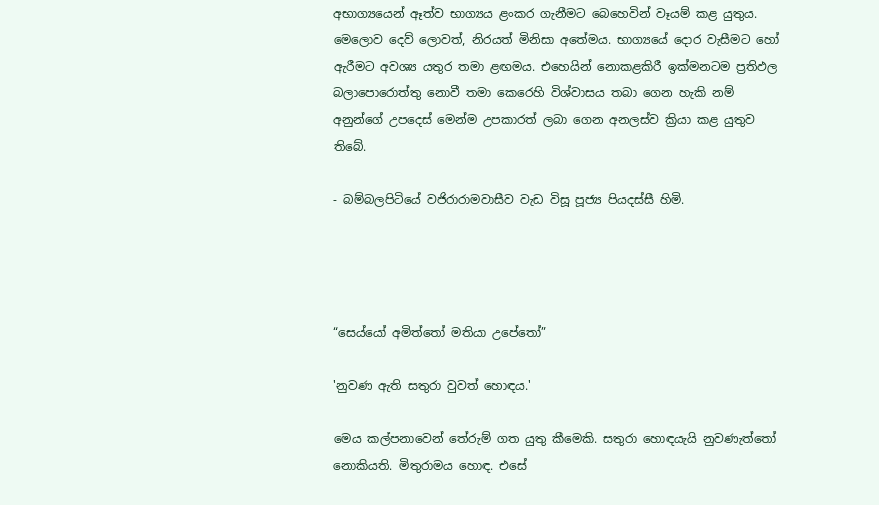අභාග්‍යයෙන් ඈත්ව භාග්‍යය ළංකර ගැනීමට බෙහෙවින් වෑයම් කළ යුතුය. මෙලොව දෙව් ලොවත්, නිරයත් මිනිසා අතේමය. භාග්‍යයේ දොර වැසීමට හෝ ඇරීමට අවශ්‍ය යතුර තමා ළඟමය. එහෙයින් නොකළකිරී ඉක්මනටම ප්‍රතිඵල බලාපොරොත්තු නොවී තමා කෙරෙහි විශ්වාසය තබා ගෙන හැකි නම් අනුන්ගේ උපදෙස් මෙන්ම උපකාරත් ලබා ගෙන අනලස්ව ක්‍රියා කළ යුතුව තිබේ.

- බම්බලපිටියේ වජිරාරාමවාසීව වැඩ විසූ පූජ්‍ය පියදස්සී හිමි.




“සෙය්යෝ අමිත්තෝ මතියා උපේතෝ”

'නුවණ ඇති සතුරා වුවත් හොඳය.'

මෙය කල්පනාවෙන් තේරුම් ගත යුතු කීමෙකි. සතුරා හොඳයැයි නුවණැත්තෝ නොකියති. මිතුරාමය හොඳ. එසේ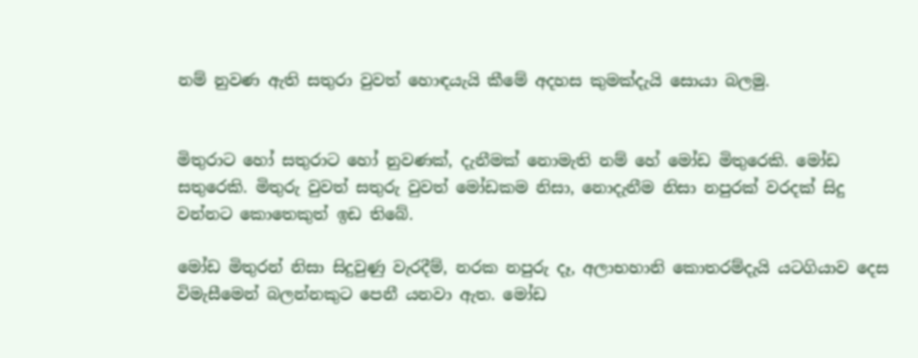නම් නුවණ ඇති සතුරා වුවත් හොඳයැයි කීමේ අදහස කුමක්දැයි සොයා බලමු.


මිතුරාට හෝ සතුරාට හෝ නුවණක්, දැනීමක් නොමැති නම් හේ මෝඩ මිතුරෙකි. මෝඩ සතුරෙකි. මිතුරු වුවත් සතුරු වුවත් මෝඩකම නිසා, නොදැනීම නිසා නපුරක් වරදක් සිදු වන්නට කොතෙකුත් ඉඩ තිබේ.

මෝඩ මිතුරන් නිසා සිදුවුණු වැරදීම්, නරක නපුරු දෑ, අලාභහානි කොතරම්දැයි යටගියාව දෙස විමැසීමෙන් බලන්නකුට පෙනී යනවා ඇත. මෝඩ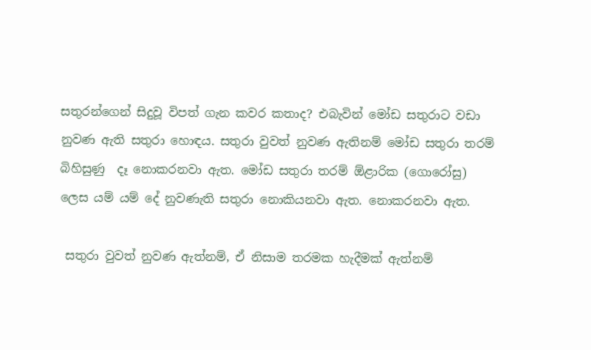සතුරන්ගෙන් සිදුවූ විපත් ගැන කවර කතාද? එබැවින් මෝඩ සතුරාට වඩා නුවණ ඇති සතුරා හොඳය. සතුරා වුවත් නුවණ ඇතිනම් මෝඩ සතුරා තරම් බිහිසුණු  දෑ නොකරනවා ඇත. මෝඩ සතුරා තරම් ඕළාරික (ගොරෝසු) ලෙස යම් යම් දේ නුවණැති සතුරා නොකියනවා ඇත. නොකරනවා ඇත.

 සතුරා වුවත් නුවණ ඇත්නම්, ඒ නිසාම තරමක හැදීමක් ඇත්නම්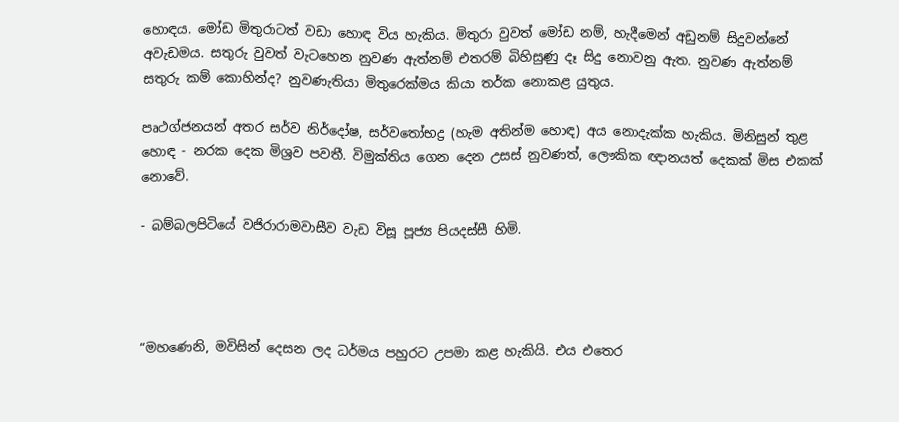හොඳය. මෝඩ මිතුරාටත් වඩා හොඳ විය හැකිය. මිතුරා වුවත් මෝඩ නම්, හැදීමෙන් අඩුනම් සිදුවන්නේ අවැඩමය. සතුරු වුවත් වැටහෙන නුවණ ඇත්නම් එතරම් බිහිසුණු දෑ සිදු නොවනු ඇත. නුවණ ඇත්නම් සතුරු කම් කොහින්ද? නුවණැතියා මිතුරෙක්මය කියා තර්ක නොකළ යුතුය.

පෘථග්ජනයන් අතර සර්ව නිර්දෝෂ, සර්වතෝභද්‍ර (හැම අතින්ම හොඳ) අය නොදැක්ක හැකිය. මිනිසුන් තුළ හොඳ - නරක දෙක මිශ්‍රව පවතී. විමුක්තිය ගෙන දෙන උසස් නුවණත්, ලෞකික ඥානයත් දෙකක් මිස එකක් නොවේ.

- බම්බලපිටියේ වජිරාරාමවාසීව වැඩ විසූ පූජ්‍ය පියදස්සී හිමි.




“මහණෙනි, මවිසින් දෙසන ලද ධර්මය පහුරට උපමා කළ හැකියි. එය එතෙර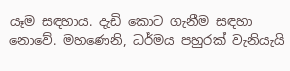යෑම සඳහාය. දැඩි කොට ගැනීම සඳහා නොවේ. මහණෙනි, ධර්මය පහුරක් වැනියැයි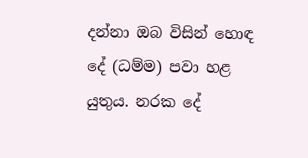දන්නා ඔබ විසින් හොඳ දේ (ධම්ම) පවා හළ යුතුය. නරක දේ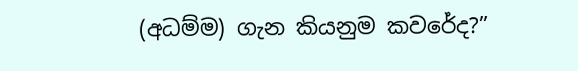(අධම්ම) ගැන කියනුම කවරේද?”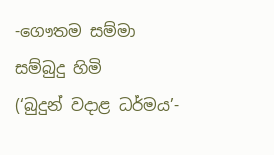-ගෞතම සම්මා සම්බුදු හිමි
(‘බුදුන් වදාළ ධර්මය’-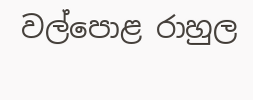වල්පොළ රාහුල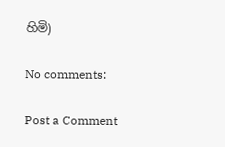හිමි)

No comments:

Post a Comment